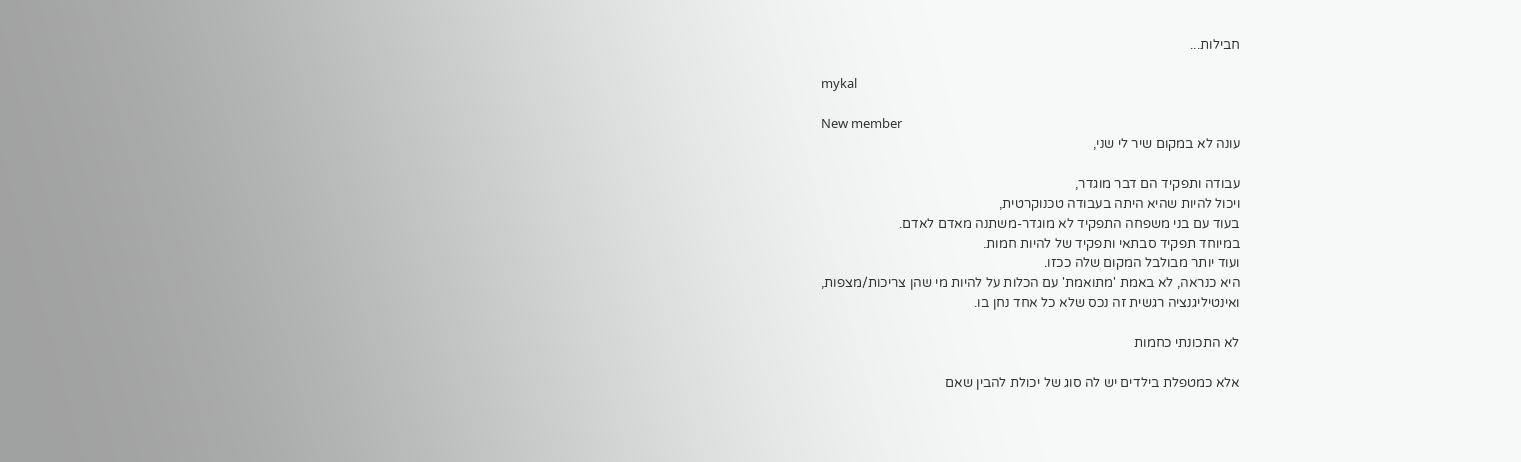חבילות...

mykal

New member
עונה לא במקום שיר לי שני,

עבודה ותפקיד הם דבר מוגדר,
ויכול להיות שהיא היתה בעבודה טכנוקרטית,
בעוד עם בני משפחה התפקיד לא מוגדר-משתנה מאדם לאדם.
במיוחד תפקיד סבתאי ותפקיד של להיות חמות.
ועוד יותר מבולבל המקום שלה ככזו.
היא כנראה, לא באמת 'מתואמת' עם הכלות על להיות מי שהן צריכות/מצפות,
ואינטיליגנציה רגשית זה נכס שלא כל אחד נחן בו.

לא התכונתי כחמות

אלא כמטפלת בילדים יש לה סוג של יכולת להבין שאם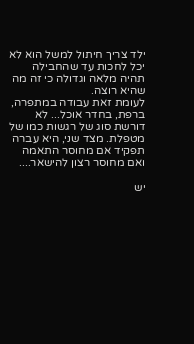ילד צריך חיתול למשל הוא לא יכל לחכות עד שהחבילה תהיה מלאה וגדולה כי זה מה שהיא רוצה.
לעומת זאת עבודה במתפרה, ברפת, בחדר אוכל... לא דורשת סוג של רגשות כמו של מטפלת. מצד שני, היא עברה תפקיד אם מחוסר התאמה ואם מחוסר רצון להישאר....

יש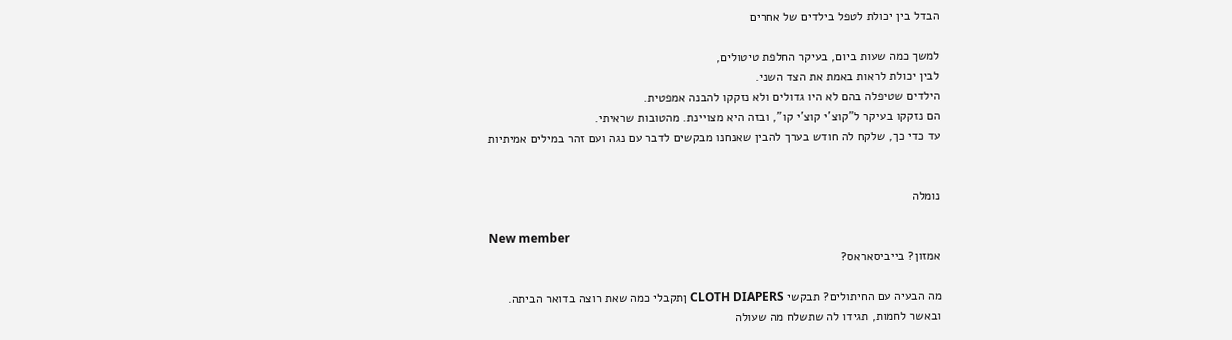הבדל בין יכולת לטפל בילדים של אחרים

למשך כמה שעות ביום, בעיקר החלפת טיטולים,
לבין יכולת לראות באמת את הצד השני.
הילדים שטיפלה בהם לא היו גדולים ולא נזקקו להבנה אמפטית.
הם נזקקו בעיקר ל"קוצ'י קוצ'י קו", ובזה היא מצויינת. מהטובות שראיתי.
עד כדי כך, שלקח לה חודש בערך להבין שאנחנו מבקשים לדבר עם נגה ועם זהר במילים אמיתיות


נומלה

New member
אמזון? בייביסאראס?

מה הבעיה עם החיתולים? תבקשי CLOTH DIAPERS ןתקבלי כמה שאת רוצה בדואר הביתה.
ובאשר לחמות, תגידו לה שתשלח מה שעולה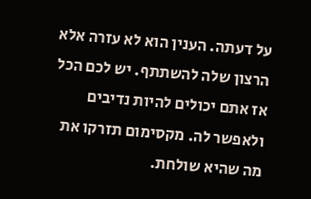על דעתה. הענין הוא לא עזרה אלא הרצון שלה להשתתף. יש לכם הכל אז אתם יכולים להיות נדיבים ולאפשר לה. מקסימום תזרקו את מה שהיא שולחת.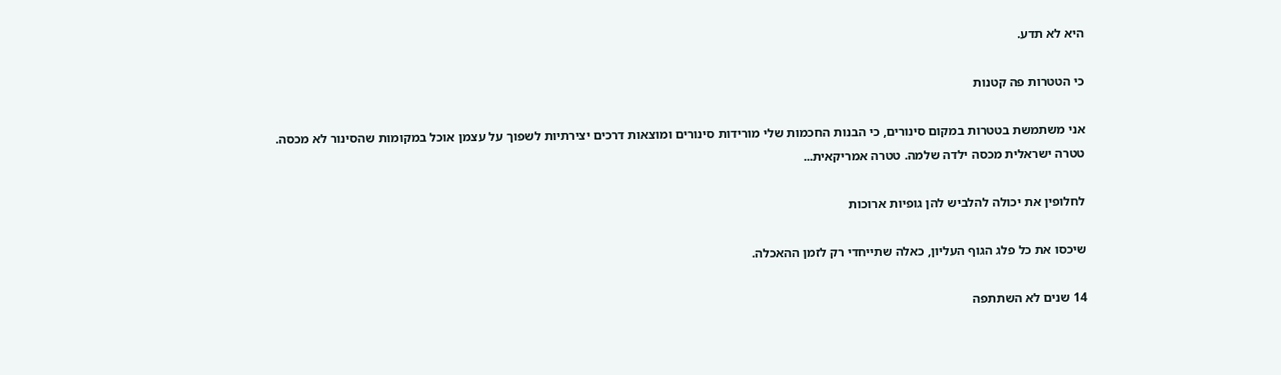היא לא תדע.

כי הטטרות פה קטנות

אני משתמשת בטטרות במקום סינורים, כי הבנות החכמות שלי מורידות סינורים ומוצאות דרכים יצירתיות לשפוך על עצמן אוכל במקומות שהסינור לא מכסה.
טטרה ישראלית מכסה ילדה שלמה. טטרה אמריקאית...

לחלופין את יכולה להלביש להן גופיות ארוכות

שיכסו את כל פלג הגוף העליון, כאלה שתייחדי רק לזמן ההאכלה.

14 שנים לא השתתפה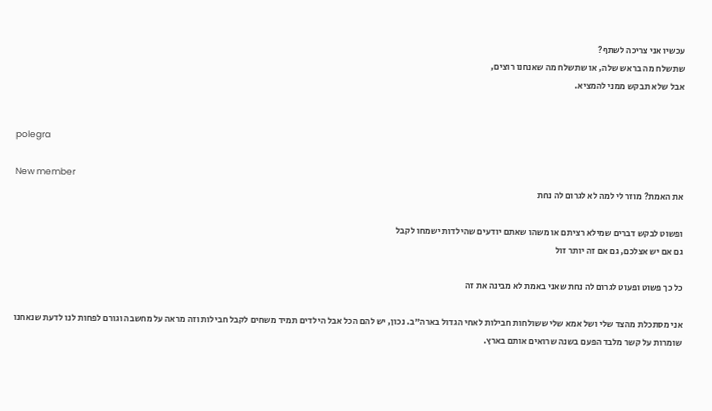עכשיו אני צריכה לשתף?
שתשלח מה בראש שלה, או שתשלח מה שאנחנו רוצים,
אבל שלא תבקש ממני להמציא.


polegra

New member
את האמת? מוזר לי למה לא לגרום לה נחת

ופשוט לבקש דברים שמילא רציתם או משהו שאתם יודעים שהילדות ישמחו לקבל
גם אם יש אצלכם, גם אם זה יותר זול

כל כך פשוט ופעוט לגרום לה נחת שאני באמת לא מבינה את זה

אני מסתכלת מהצד שלי ושל אמא שלי ששולחות חבילות לאחי הגדול בארה"ב. נכון, יש להם הכל אבל הילדים תמיד משחים לקבל חבילות וזה מראה על מחשבה וגורם לפחות לנו לדעת שנאחנו שומרות על קשר מלבד הפעם בשנה שרואים אותם בארץ.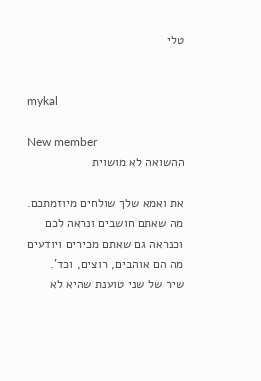טלי


mykal

New member
ההשואה לא מושוית

את ואמא שלך שולחים מיוזמתכם.
מה שאתם חושבים ונראה לכם וכנראה גם שאתם מכירים ויודעים
מה הם אוהבים, רוצים, וכד'.
שיר של שני טוענת שהיא לא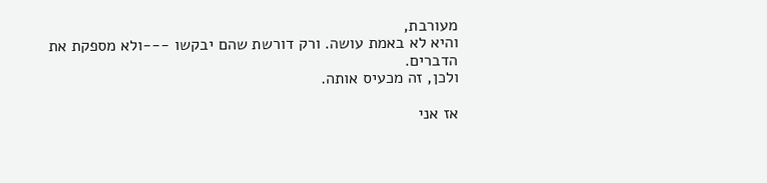מעורבת,
והיא לא באמת עושה. ורק דורשת שהם יבקשו ---ולא מספקת את הדברים.
ולכן, זה מכעיס אותה.

אז אני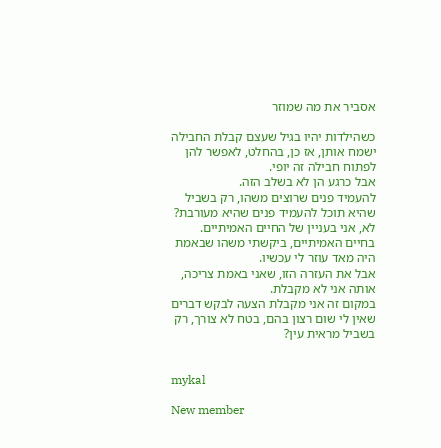אסביר את מה שמוזר

כשהילדות יהיו בגיל שעצם קבלת החבילה ישמח אותן, אז כן, בהחלט, לאפשר להן לפתוח חבילה זה יופי.
אבל כרגע הן לא בשלב הזה.
להעמיד פנים שרוצים משהו, רק בשביל שהיא תוכל להעמיד פנים שהיא מעורבת? לא, אני בעניין של החיים האמיתיים.
בחיים האמיתיים, ביקשתי משהו שבאמת היה מאד עוזר לי עכשיו.
אבל את העזרה הזו, שאני באמת צריכה, אותה אני לא מקבלת.
במקום זה אני מקבלת הצעה לבקש דברים שאין לי שום רצון בהם, בטח לא צורך, רק בשביל מראית עין?


mykal

New member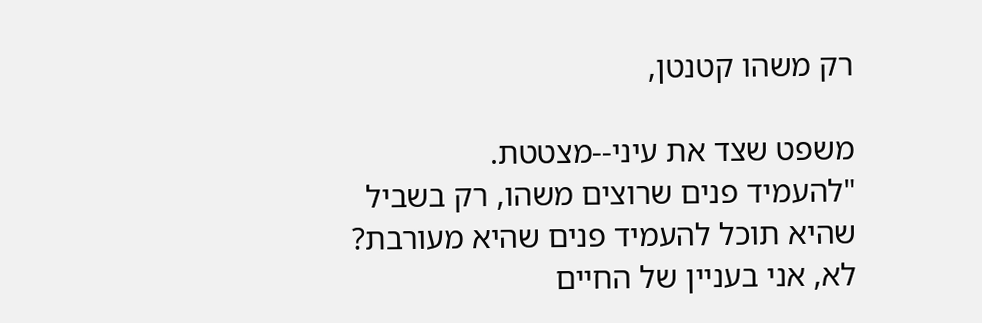רק משהו קטנטן,

משפט שצד את עיני--מצטטת.
"להעמיד פנים שרוצים משהו, רק בשביל שהיא תוכל להעמיד פנים שהיא מעורבת? לא, אני בעניין של החיים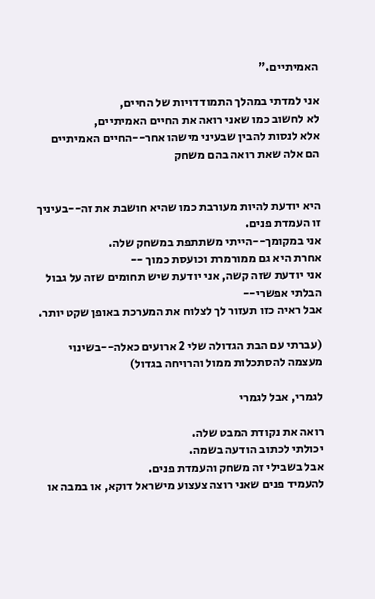האמיתיים."

אני למדתי במהלך התמודדויות של החיים,
לא לחשוב כמו שאני רואה את החיים האמיתיים,
אלא לנסות להבין שבעיני מישהו אחר--החיים האמיתיים
הם אלה שאת רואה בהם משחק


היא יודעת להיות מעורבת כמו שהיא חושבת את זה--בעיניך זו העמדת פנים.
אני במקומך--הייתי משתתפת במשחק שלה.
אחרת היא גם ממורמרת וכועסת כמוך --
אני יודעת שזה קשה, אני יודעת שיש תחומים שזה על גבול הבלתי אפשרי--
אבל ראיה כזו תעזור לך לצלוח את המערכת באופן שקט יותר.

(עברתי עם הבת הגדולה שלי 2 ארועים כאלה--בשינוי מעצמה להסתכלות ממול והרויחה בגדול)

לגמרי, אבל לגמרי

רואה את נקודת המבט שלה.
יכולתי לכתוב הודעה בשמה.
אבל בשבילי זה משחק והעמדת פנים.
להעמיד פנים שאני רוצה צעצוע מישראל דוקא, או במבה או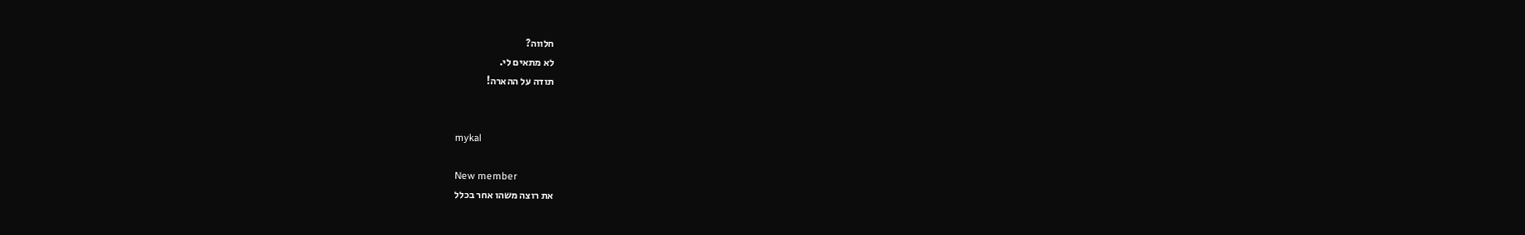חלווה?
לא מתאים לי.
תודה על ההארה!


mykal

New member
את רוצה משהו אחר בכלל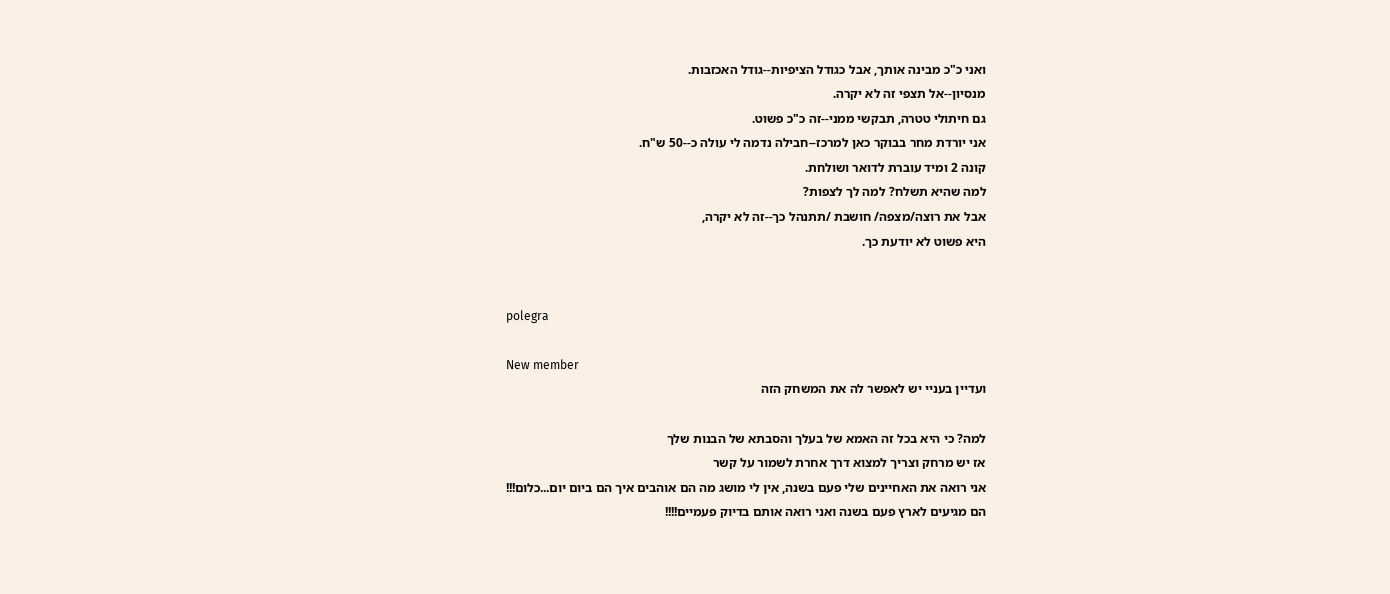ואני כ"כ מבינה אותך, אבל כגודל הציפיות--גודל האכזבות.
מנסיון--אל תצפי זה לא יקרה.
גם חיתולי טטרה, תבקשי ממני--זה כ"כ פשוט.
אני יורדת מחר בבוקר כאן למרכז--חבילה נדמה לי עולה כ--50 ש"ח.
קונה 2 ומיד עוברת לדואר ושולחת.
למה שהיא תשלח? למה לך לצפות?
אבל את רוצה/מצפה/ חושבת /תתנהל כך--זה לא יקרה,
היא פשוט לא יודעת כך.


polegra

New member
ועדיין בעניי יש לאפשר לה את המשחק הזה

למה? כי היא בכל זה האמא של בעלך והסבתא של הבנות שלך
אז יש מרחק וצריך למצוא דרך אחרת לשמור על קשר
אני רואה את האחיינים שלי פעם בשנה, אין לי מושג מה הם אוהבים איך הם ביום יום...כלום!!!
הם מגיעים לארץ פעם בשנה ואני רואה אותם בדיוק פעמיים!!!!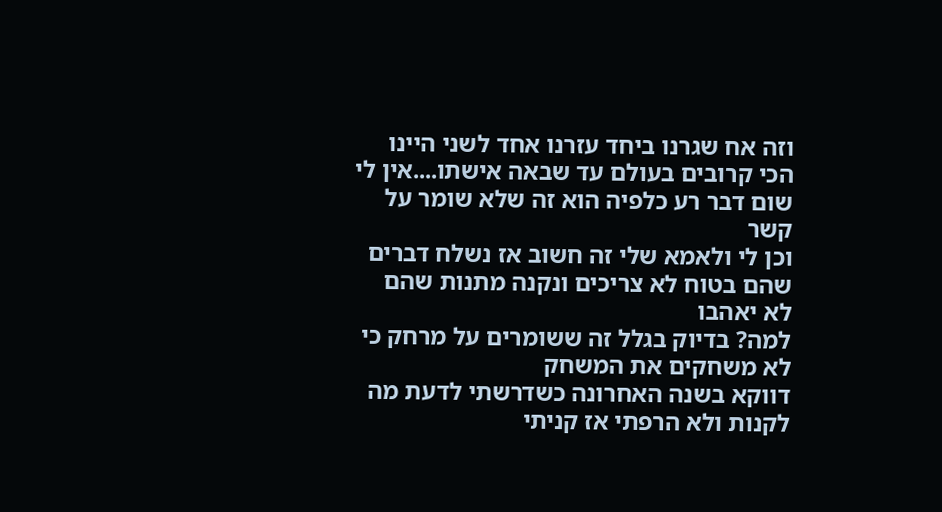וזה אח שגרנו ביחד עזרנו אחד לשני היינו הכי קרובים בעולם עד שבאה אישתו....אין לי שום דבר רע כלפיה הוא זה שלא שומר על קשר
וכן לי ולאמא שלי זה חשוב אז נשלח דברים שהם בטוח לא צריכים ונקנה מתנות שהם לא יאהבו
למה? בדיוק בגלל זה ששומרים על מרחק כי לא משחקים את המשחק
דווקא בשנה האחרונה כשדרשתי לדעת מה לקנות ולא הרפתי אז קניתי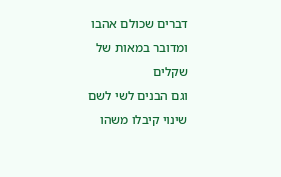דברים שכולם אהבו ומדובר במאות של שקלים
וגם הבנים לשי לשם שינוי קיבלו משהו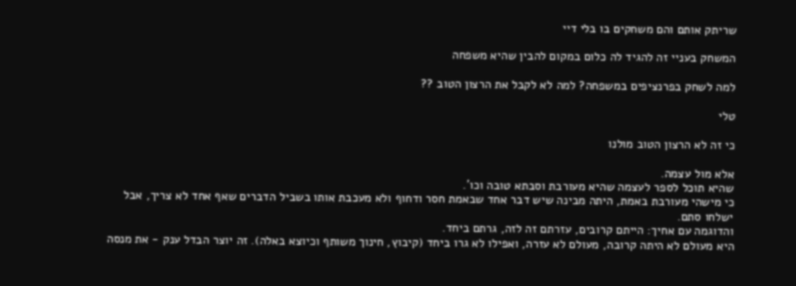שריתק אותם והם משחקים בו בלי דיי

המשחק בעניי זה להגיד לה כלום במקום להבין שהיא משפחה

למה לשחק בפרנציפים במשפחה? למה לא לקבל את הרצון הטוב ??

טלי

כי זה לא הרצון הטוב מולנו

אלא מול עצמה.
שהיא תוכל לספר לעצמה שהיא מעורבת וסבתא טובה וכו'.
כי מישהי מעורבת באמת, היתה מבינה שיש דבר אחד שבאמת חסר ודחוף ולא מעכבת אותו בשביל הדברים שאף אחד לא צריך, אבל ישלחו סתם.
והדוגמה עם אחיך: הייתם קרובים, עזרתם זה לזה, גרתם ביחד.
היא מעולם לא היתה קרובה, מעולם לא עזרה, ואפילו לא גרו ביחד (קיבוץ, חינוך משותף וכיוצא באלה). זה יוצר הבדל ענק - את מנסה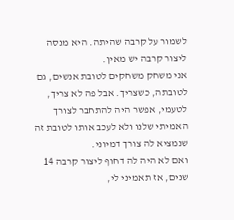לשמור על קרבה שהיתה. היא מנסה ליצור קרבה יש מאין.
אני משחק משחקים לטובת אנשים, גם לטובתה, כשצריך. אבל פה לא צריך, לטעמי, אפשר היה להתחבר לצורך האמיתי שלנו ולא לעכב אותו לטובת זה שנמציא לה צורך דמיוני.
ואם לא היה לה דחוף ליצור קרבה 14 שנים, אז תאמיני לי,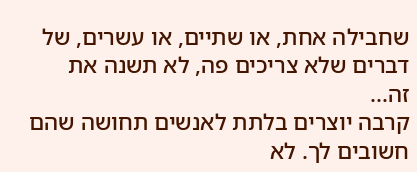שחבילה אחת, או שתיים, או עשרים, של דברים שלא צריכים פה, לא תשנה את זה...
קרבה יוצרים בלתת לאנשים תחושה שהם חשובים לך. לא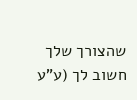שהצורך שלך חשוב לך (ע"ע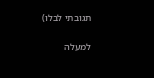תגובתי לבלו)

למעלה